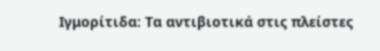Ιγμορίτιδα: Τα αντιβιοτικά στις πλείστες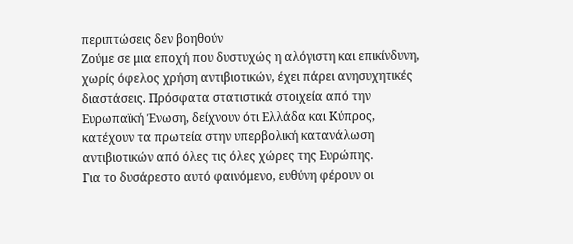περιπτώσεις δεν βοηθούν
Ζούμε σε μια εποχή που δυστυχώς η αλόγιστη και επικίνδυνη, χωρίς όφελος χρήση αντιβιοτικών, έχει πάρει ανησυχητικές διαστάσεις. Πρόσφατα στατιστικά στοιχεία από την Ευρωπαϊκή Ένωση, δείχνουν ότι Ελλάδα και Κύπρος, κατέχουν τα πρωτεία στην υπερβολική κατανάλωση αντιβιοτικών από όλες τις όλες χώρες της Ευρώπης.
Για το δυσάρεστο αυτό φαινόμενο, ευθύνη φέρουν οι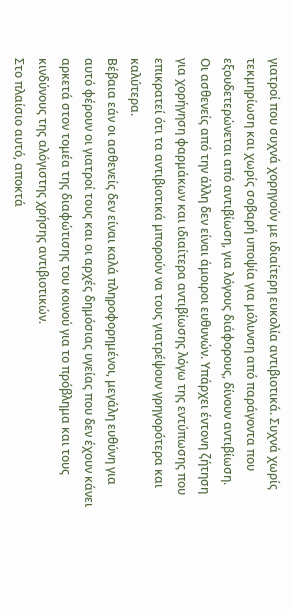γιατροί που συχνά χορηγούν με ιδιαίτερη ευκολία αντιβιοτικά. Συχνά χωρίς τεκμηρίωση και χωρίς σοβαρή υποψία για μόλυνση από παράγοντα που εξουδετερώνεται από αντιβίωση, για λόγους διάφορους, δίνουν αντιβίωση.
Οι ασθενείς από την άλλη δεν είναι άμοιροι ευθυνών. Υπάρχει έντονη ζήτηση για χορήγηση φαρμάκων και ιδιαίτερα αντιβίωσης λόγω της εντύπωσης που επικρατεί ότι τα αντιβιοτικά μπορούν να τους γιατρέψουν γρηγορότερα και καλύτερα.
Βέβαια εάν οι ασθενείς δεν είναι καλά πληροφορημένοι, μεγάλη ευθύνη για αυτό φέρουν οι γιατροί τους και οι αρχές δημόσιας υγείας που δεν έχουν κάνει αρκετά στον τομέα της διαφώτισης του κοινού για το πρόβλημα και τους κινδύνους της αλόγιστης χρήσης αντιβιοτικών.
Στο πλαίσιο αυτό, αποκτά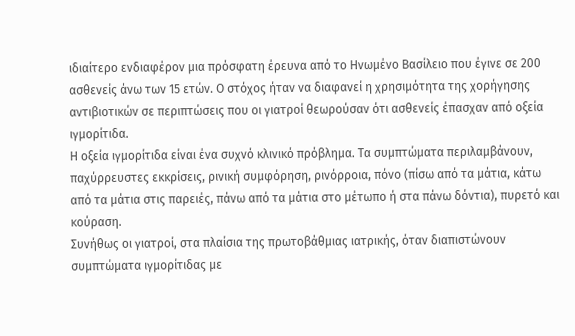ιδιαίτερο ενδιαφέρον μια πρόσφατη έρευνα από το Ηνωμένο Βασίλειο που έγινε σε 200 ασθενείς άνω των 15 ετών. Ο στόχος ήταν να διαφανεί η χρησιμότητα της χορήγησης αντιβιοτικών σε περιπτώσεις που οι γιατροί θεωρούσαν ότι ασθενείς έπασχαν από οξεία ιγμορίτιδα.
Η οξεία ιγμορίτιδα είναι ένα συχνό κλινικό πρόβλημα. Τα συμπτώματα περιλαμβάνουν, παχύρρευστες εκκρίσεις, ρινική συμφόρηση, ρινόρροια, πόνο (πίσω από τα μάτια, κάτω από τα μάτια στις παρειές, πάνω από τα μάτια στο μέτωπο ή στα πάνω δόντια), πυρετό και κούραση.
Συνήθως οι γιατροί, στα πλαίσια της πρωτοβάθμιας ιατρικής, όταν διαπιστώνουν συμπτώματα ιγμορίτιδας με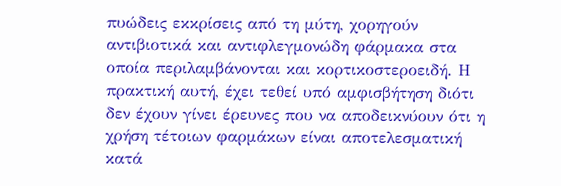πυώδεις εκκρίσεις από τη μύτη, χορηγούν αντιβιοτικά και αντιφλεγμονώδη φάρμακα στα οποία περιλαμβάνονται και κορτικοστεροειδή. Η πρακτική αυτή, έχει τεθεί υπό αμφισβήτηση διότι δεν έχουν γίνει έρευνες που να αποδεικνύουν ότι η χρήση τέτοιων φαρμάκων είναι αποτελεσματική κατά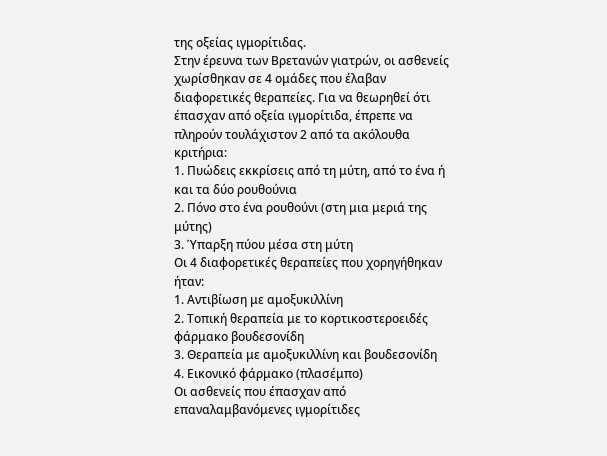της οξείας ιγμορίτιδας.
Στην έρευνα των Βρετανών γιατρών, οι ασθενείς χωρίσθηκαν σε 4 ομάδες που έλαβαν διαφορετικές θεραπείες. Για να θεωρηθεί ότι έπασχαν από οξεία ιγμορίτιδα, έπρεπε να πληρούν τουλάχιστον 2 από τα ακόλουθα κριτήρια:
1. Πυώδεις εκκρίσεις από τη μύτη, από το ένα ή και τα δύο ρουθούνια
2. Πόνο στο ένα ρουθούνι (στη μια μεριά της μύτης)
3. Ύπαρξη πύου μέσα στη μύτη
Οι 4 διαφορετικές θεραπείες που χορηγήθηκαν ήταν:
1. Αντιβίωση με αμοξυκιλλίνη
2. Τοπική θεραπεία με το κορτικοστεροειδές φάρμακο βουδεσονίδη
3. Θεραπεία με αμοξυκιλλίνη και βουδεσονίδη
4. Εικονικό φάρμακο (πλασέμπο)
Οι ασθενείς που έπασχαν από επαναλαμβανόμενες ιγμορίτιδες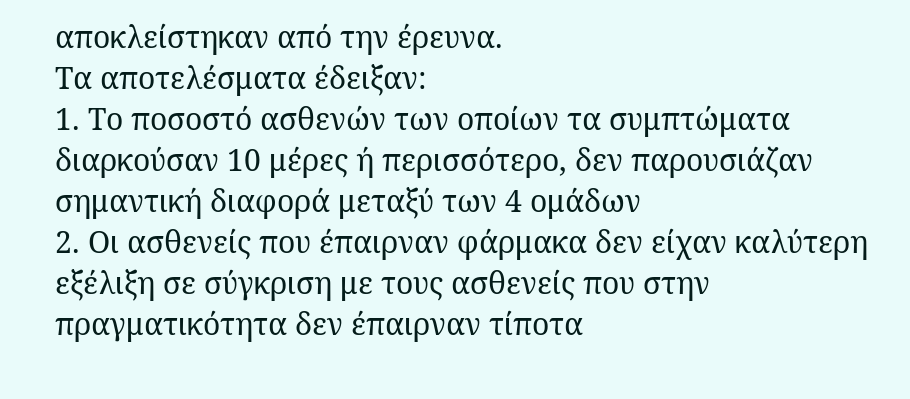αποκλείστηκαν από την έρευνα.
Τα αποτελέσματα έδειξαν:
1. Το ποσοστό ασθενών των οποίων τα συμπτώματα διαρκούσαν 10 μέρες ή περισσότερο, δεν παρουσιάζαν σημαντική διαφορά μεταξύ των 4 ομάδων
2. Οι ασθενείς που έπαιρναν φάρμακα δεν είχαν καλύτερη εξέλιξη σε σύγκριση με τους ασθενείς που στην πραγματικότητα δεν έπαιρναν τίποτα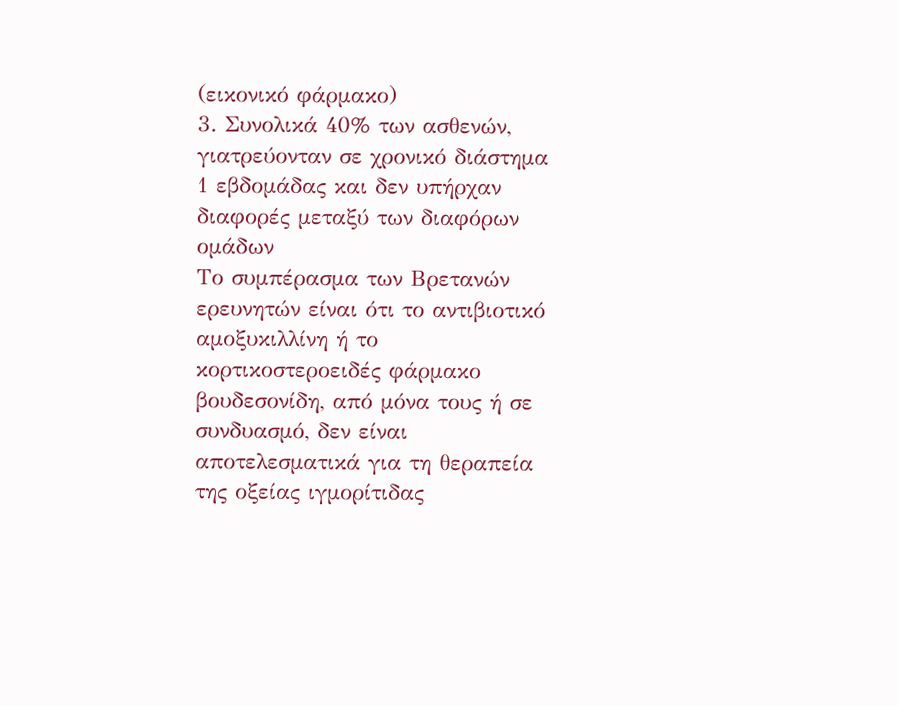(εικονικό φάρμακο)
3. Συνολικά 40% των ασθενών, γιατρεύονταν σε χρονικό διάστημα 1 εβδομάδας και δεν υπήρχαν διαφορές μεταξύ των διαφόρων ομάδων
Το συμπέρασμα των Βρετανών ερευνητών είναι ότι το αντιβιοτικό αμοξυκιλλίνη ή το κορτικοστεροειδές φάρμακο βουδεσονίδη, από μόνα τους ή σε συνδυασμό, δεν είναι αποτελεσματικά για τη θεραπεία της οξείας ιγμορίτιδας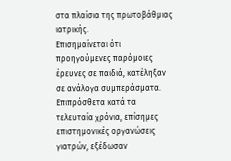στα πλαίσια της πρωτοβάθμιας ιατρικής.
Επισημαίνεται ότι προηγούμενες παρόμοιες έρευνες σε παιδιά, κατέληξαν σε ανάλογα συμπεράσματα. Επιπρόσθετα κατά τα τελευταία χρόνια, επίσημες επιστημονικές οργανώσεις γιατρών, εξέδωσαν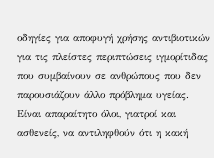οδηγίες για αποφυγή χρήσης αντιβιοτικών για τις πλείστες περιπτώσεις ιγμορίτιδας που συμβαίνουν σε ανθρώπους που δεν παρουσιάζουν άλλο πρόβλημα υγείας.
Είναι απαραίτητο όλοι, γιατροί και ασθενείς, να αντιληφθούν ότι η κακή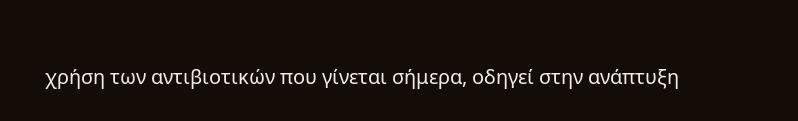χρήση των αντιβιοτικών που γίνεται σήμερα, οδηγεί στην ανάπτυξη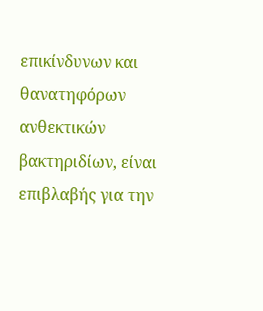επικίνδυνων και θανατηφόρων ανθεκτικών βακτηριδίων, είναι επιβλαβής για την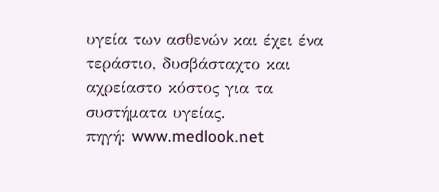υγεία των ασθενών και έχει ένα τεράστιο, δυσβάσταχτο και αχρείαστο κόστος για τα συστήματα υγείας.
πηγή: www.medlook.net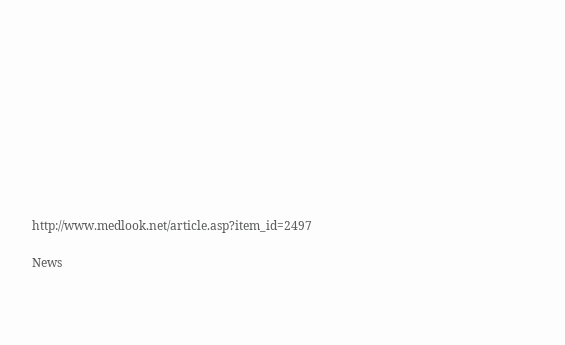http://www.medlook.net/article.asp?item_id=2497

News